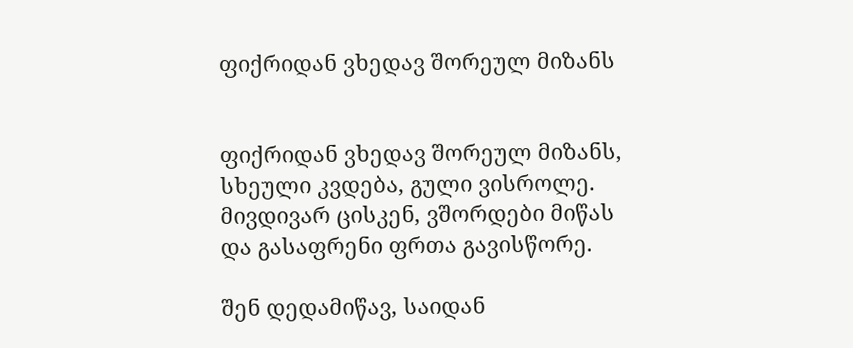ფიქრიდან ვხედავ შორეულ მიზანს


ფიქრიდან ვხედავ შორეულ მიზანს,
სხეული კვდება, გული ვისროლე.
მივდივარ ცისკენ, ვშორდები მიწას
და გასაფრენი ფრთა გავისწორე.

შენ დედამიწავ, საიდან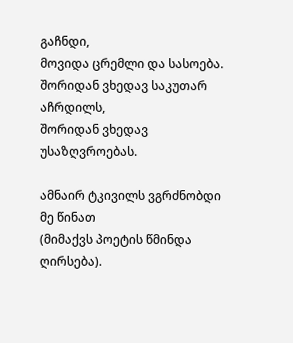გაჩნდი,
მოვიდა ცრემლი და სასოება.
შორიდან ვხედავ საკუთარ აჩრდილს,
შორიდან ვხედავ უსაზღვროებას.

ამნაირ ტკივილს ვგრძნობდი მე წინათ
(მიმაქვს პოეტის წმინდა ღირსება).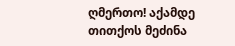ღმერთო! აქამდე თითქოს მეძინა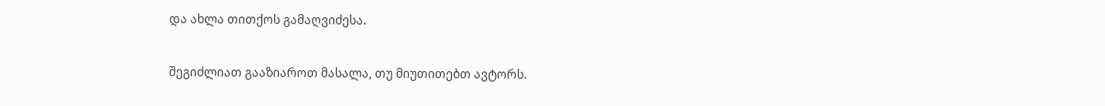და ახლა თითქოს გამაღვიძესა.

შეგიძლიათ გააზიაროთ მასალა, თუ მიუთითებთ ავტორს.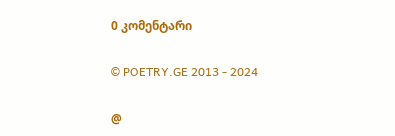0 კომენტარი

© POETRY.GE 2013 - 2024

@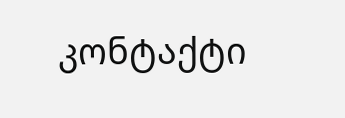კონტაქტი